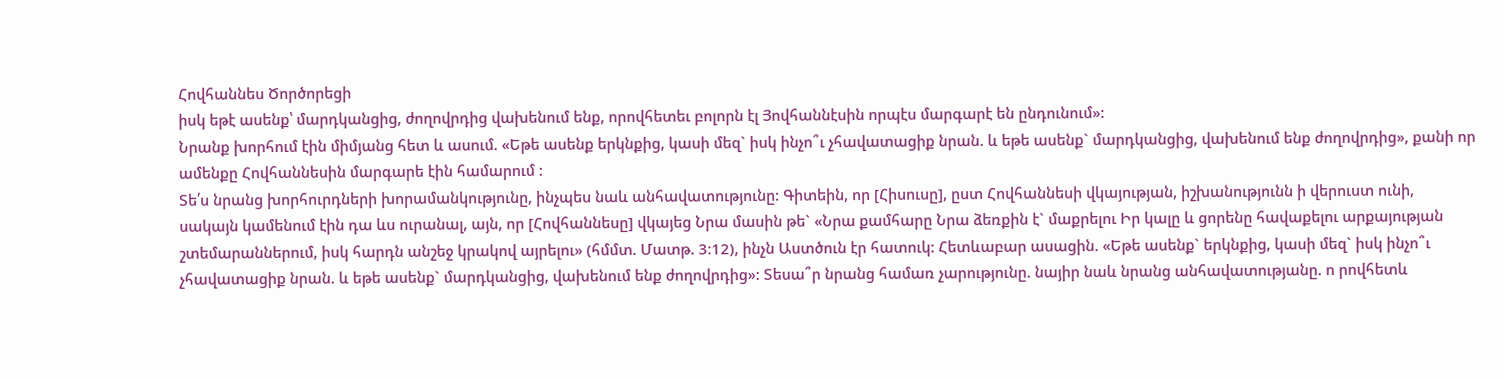Հովհաննես Ծործորեցի
իսկ եթէ ասենք՝ մարդկանցից, ժողովրդից վախենում ենք, որովհետեւ բոլորն էլ Յովհաննէսին որպէս մարգարէ են ընդունում»:
Նրանք խորհում էին միմյանց հետ և ասում. «Եթե ասենք երկնքից, կասի մեզ` իսկ ինչո՞ւ չհավատացիք նրան. և եթե ասենք` մարդկանցից, վախենում ենք ժողովրդից», քանի որ ամենքը Հովհաննեսին մարգարե էին համարում :
Տե՛ս նրանց խորհուրդների խորամանկությունը, ինչպես նաև անհավատությունը: Գիտեին, որ [Հիսուսը], ըստ Հովհաննեսի վկայության, իշխանությունն ի վերուստ ունի, սակայն կամենում էին դա ևս ուրանալ, այն, որ [Հովհաննեսը] վկայեց Նրա մասին թե` «Նրա քամհարը Նրա ձեռքին է` մաքրելու Իր կալը և ցորենը հավաքելու արքայության շտեմարաններում, իսկ հարդն անշեջ կրակով այրելու» (հմմտ. Մատթ. 3։12), ինչն Աստծուն էր հատուկ: Հետևաբար ասացին. «Եթե ասենք` երկնքից, կասի մեզ` իսկ ինչո՞ւ չհավատացիք նրան. և եթե ասենք` մարդկանցից, վախենում ենք ժողովրդից»: Տեսա՞ր նրանց համառ չարությունը. նայիր նաև նրանց անհավատությանը. ո րովհետև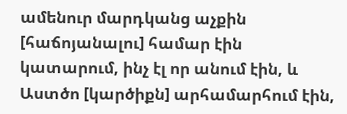ամենուր մարդկանց աչքին [հաճոյանալու] համար էին կատարում, ինչ էլ որ անում էին, և Աստծո [կարծիքն] արհամարհում էին,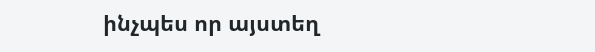ինչպես որ այստեղ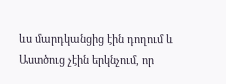ևս մարդկանցից էին դողում և Աստծուց չէին երկնչում, որ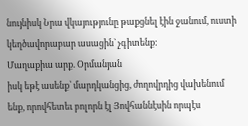նույնիսկ Նրա վկայությունը թաքցնել էին ջանում, ուստի կեղծավորաբար ասացին` չգիտենք:
Մաղաքիա արք. Օրմանյան
իսկ եթէ ասենք՝ մարդկանցից, ժողովրդից վախենում ենք, որովհետեւ բոլորն էլ Յովհաննէսին որպէս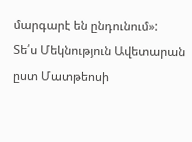մարգարէ են ընդունում»:
Տե՛ս Մեկնություն Ավետարան ըստ Մատթեոսի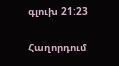գլուխ 21:23

Հաղորդում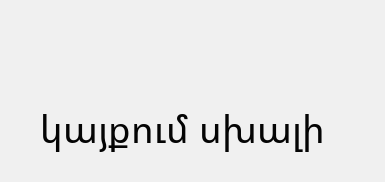կայքում սխալի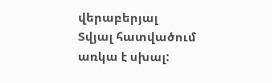վերաբերյալ
Տվյալ հատվածում առկա է սխալ: